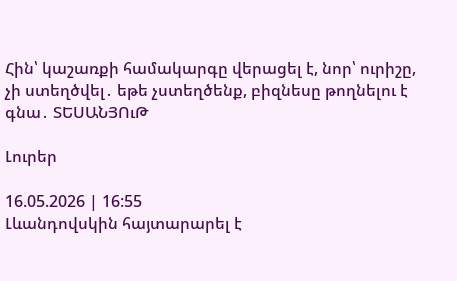Հին՝ կաշառքի համակարգը վերացել է, նոր՝ ուրիշը, չի ստեղծվել․ եթե չստեղծենք, բիզնեսը թողնելու է գնա․ ՏԵՍԱՆՅՈւԹ

Լուրեր

16.05.2026 | 16:55
Լևանդովսկին հայտարարել է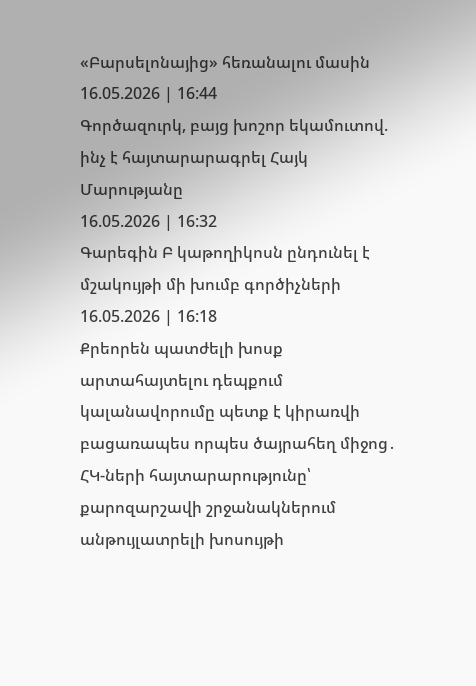«Բարսելոնայից» հեռանալու մասին
16.05.2026 | 16:44
Գործազուրկ, բայց խոշոր եկամուտով. ինչ է հայտարարագրել Հայկ Մարությանը
16.05.2026 | 16:32
Գարեգին Բ կաթողիկոսն ընդունել է մշակույթի մի խումբ գործիչների
16.05.2026 | 16:18
Քրեորեն պատժելի խոսք արտահայտելու դեպքում կալանավորումը պետք է կիրառվի բացառապես որպես ծայրահեղ միջոց․ ՀԿ-ների հայտարարությունը՝ քարոզարշավի շրջանակներում անթույլատրելի խոսույթի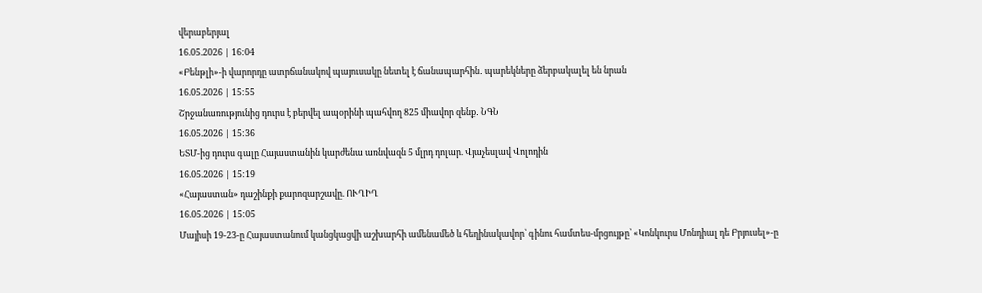վերաբերյալ
16.05.2026 | 16:04
«Բենթլի»-ի վարորդը ատրճանակով պայուսակը նետել է ճանապարհին․ պարեկները ձերբակալել են նրան
16.05.2026 | 15:55
Շրջանառությունից դուրս է բերվել ապօրինի պահվող 825 միավոր զենք․ ՆԳՆ
16.05.2026 | 15:36
ԵՏՄ-ից դուրս գալը Հայաստանին կարժենա առնվազն 5 մլրդ դոլար. Վյաչեսլավ Վոլոդին
16.05.2026 | 15:19
«Հայաստան» դաշինքի քարոզարշավը. ՈՒՂԻՂ
16.05.2026 | 15:05
Մայիսի 19-23-ը Հայաստանում կանցկացվի աշխարհի ամենամեծ և հեղինակավոր՝ գինու համտես-մրցույթը՝ «Կոնկուրս Մոնդիալ դե Բրյուսել»-ը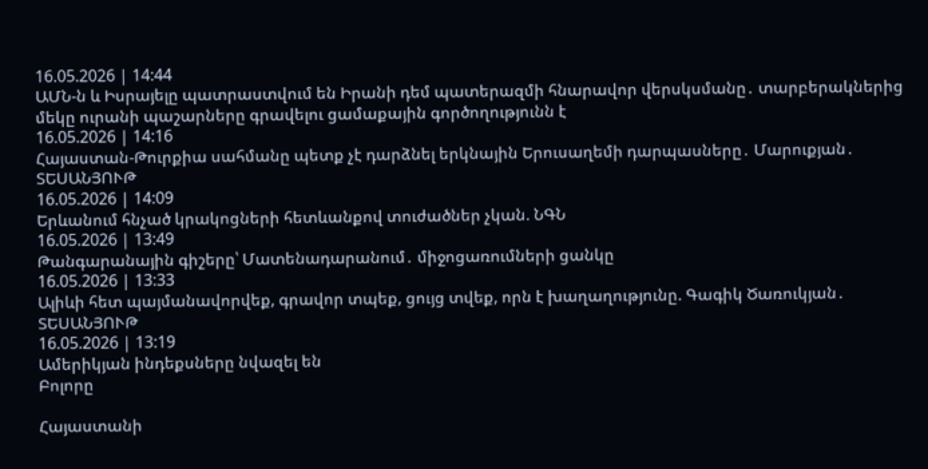16.05.2026 | 14:44
ԱՄՆ-ն և Իսրայելը պատրաստվում են Իրանի դեմ պատերազմի հնարավոր վերսկսմանը․ տարբերակներից մեկը ուրանի պաշարները գրավելու ցամաքային գործողությունն է
16.05.2026 | 14:16
Հայաստան-Թուրքիա սահմանը պետք չէ դարձնել երկնային Երուսաղեմի դարպասները․ Մարուքյան․ ՏԵՍԱՆՅՈՒԹ
16.05.2026 | 14:09
Երևանում հնչած կրակոցների հետևանքով տուժածներ չկան. ՆԳՆ
16.05.2026 | 13:49
Թանգարանային գիշերը՝ Մատենադարանում․ միջոցառումների ցանկը
16.05.2026 | 13:33
Ալիևի հետ պայմանավորվեք, գրավոր տպեք, ցույց տվեք, որն է խաղաղությունը. Գագիկ Ծառուկյան․ ՏԵՍԱՆՅՈՒԹ
16.05.2026 | 13:19
Ամերիկյան ինդեքսները նվազել են
Բոլորը

Հայաստանի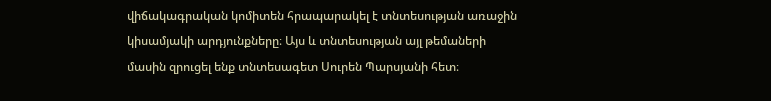վիճակագրական կոմիտեն հրապարակել է տնտեսության առաջին կիսամյակի արդյունքները։ Այս և տնտեսության այլ թեմաների մասին զրուցել ենք տնտեսագետ Սուրեն Պարսյանի հետ։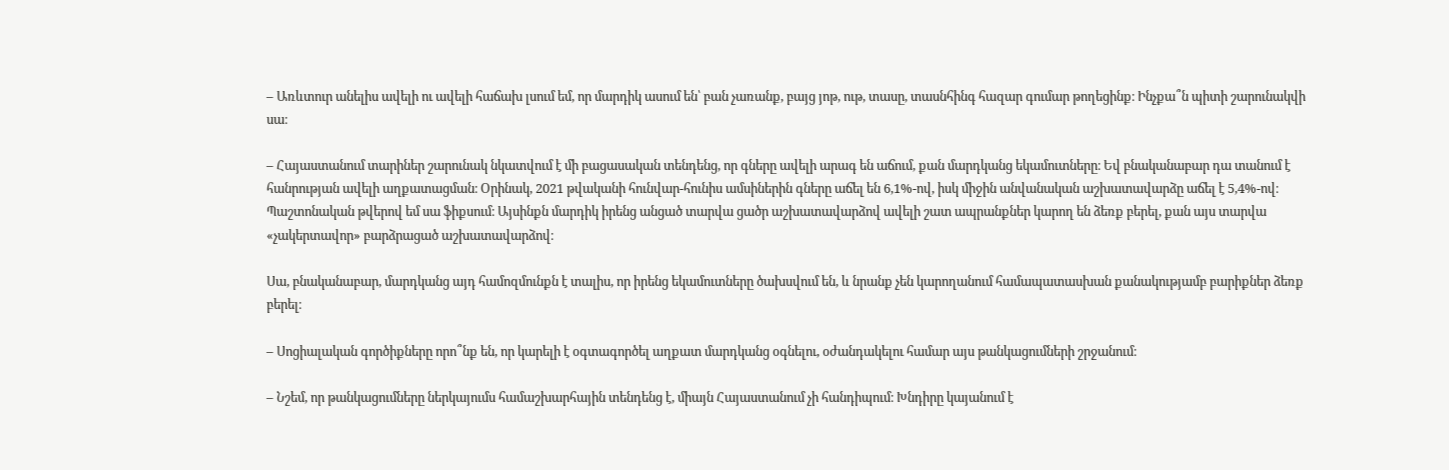– Առևտուր անելիս ավելի ու ավելի հաճախ լսում եմ, որ մարդիկ ասում են՝ բան չառանք, բայց յոթ, ութ, տասը, տասնհինգ հազար գումար թողեցինք։ Ինչքա՞ն պիտի շարունակվի սա։

– Հայաստանում տարիներ շարունակ նկատվում է մի բացասական տենդենց, որ գները ավելի արագ են աճում, քան մարդկանց եկամուտները։ Եվ բնականաբար դա տանում է հանրության ավելի աղքատացման։ Օրինակ, 2021 թվականի հունվար-հունիս ամսիներին գները աճել են 6,1%-ով, իսկ միջին անվանական աշխատավարձը աճել է 5,4%-ով։ Պաշտոնական թվերով եմ սա ֆիքսում։ Այսինքն մարդիկ իրենց անցած տարվա ցածր աշխատավարձով ավելի շատ ապրանքներ կարող են ձեռք բերել, քան այս տարվա «չակերտավոր» բարձրացած աշխատավարձով։

Սա, բնականաբար, մարդկանց այդ համոզմունքն է տալիս, որ իրենց եկամուտները ծախսվում են, և նրանք չեն կարողանում համապատասխան քանակությամբ բարիքներ ձեռք բերել։

– Սոցիալական գործիքները որո՞նք են, որ կարելի է օգտագործել աղքատ մարդկանց օգնելու, օժանդակելու համար այս թանկացումների շրջանում։

– Նշեմ, որ թանկացումները ներկայումս համաշխարհային տենդենց է, միայն Հայաստանում չի հանդիպում։ Խնդիրը կայանում է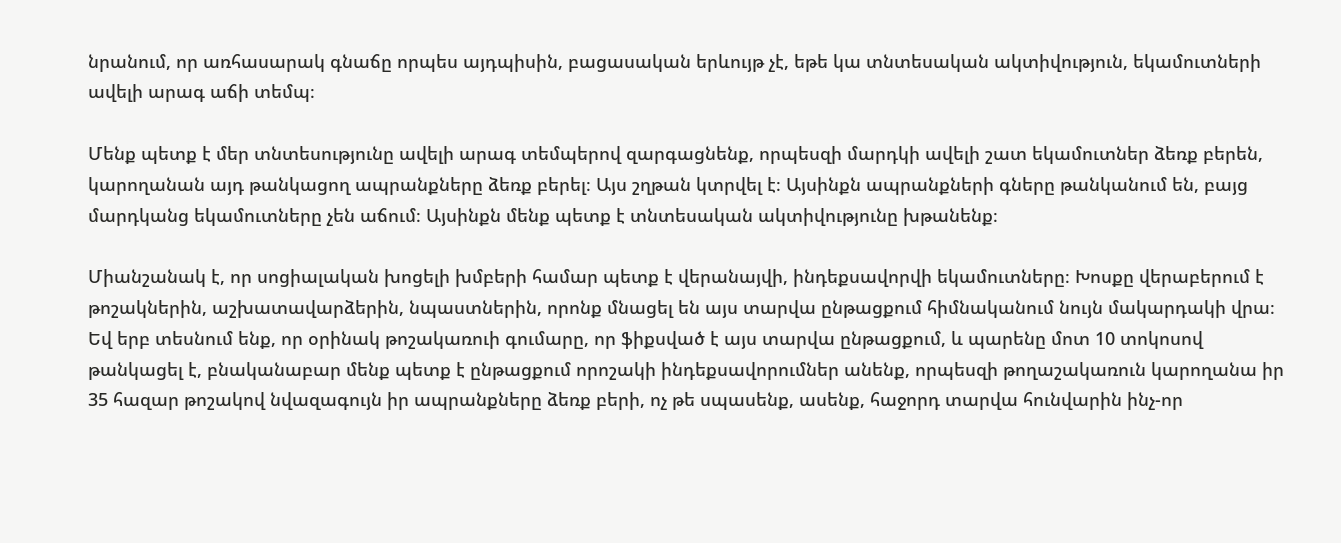նրանում, որ առհասարակ գնաճը որպես այդպիսին, բացասական երևույթ չէ, եթե կա տնտեսական ակտիվություն, եկամուտների ավելի արագ աճի տեմպ։

Մենք պետք է մեր տնտեսությունը ավելի արագ տեմպերով զարգացնենք, որպեսզի մարդկի ավելի շատ եկամուտներ ձեռք բերեն, կարողանան այդ թանկացող ապրանքները ձեռք բերել։ Այս շղթան կտրվել է։ Այսինքն ապրանքների գները թանկանում են, բայց մարդկանց եկամուտները չեն աճում։ Այսինքն մենք պետք է տնտեսական ակտիվությունը խթանենք։

Միանշանակ է, որ սոցիալական խոցելի խմբերի համար պետք է վերանայվի, ինդեքսավորվի եկամուտները։ Խոսքը վերաբերում է թոշակներին, աշխատավարձերին, նպաստներին, որոնք մնացել են այս տարվա ընթացքում հիմնականում նույն մակարդակի վրա։ Եվ երբ տեսնում ենք, որ օրինակ թոշակառուի գումարը, որ ֆիքսված է այս տարվա ընթացքում, և պարենը մոտ 10 տոկոսով թանկացել է, բնականաբար մենք պետք է ընթացքում որոշակի ինդեքսավորումներ անենք, որպեսզի թողաշակառուն կարողանա իր 35 հազար թոշակով նվազագույն իր ապրանքները ձեռք բերի, ոչ թե սպասենք, ասենք, հաջորդ տարվա հունվարին ինչ-որ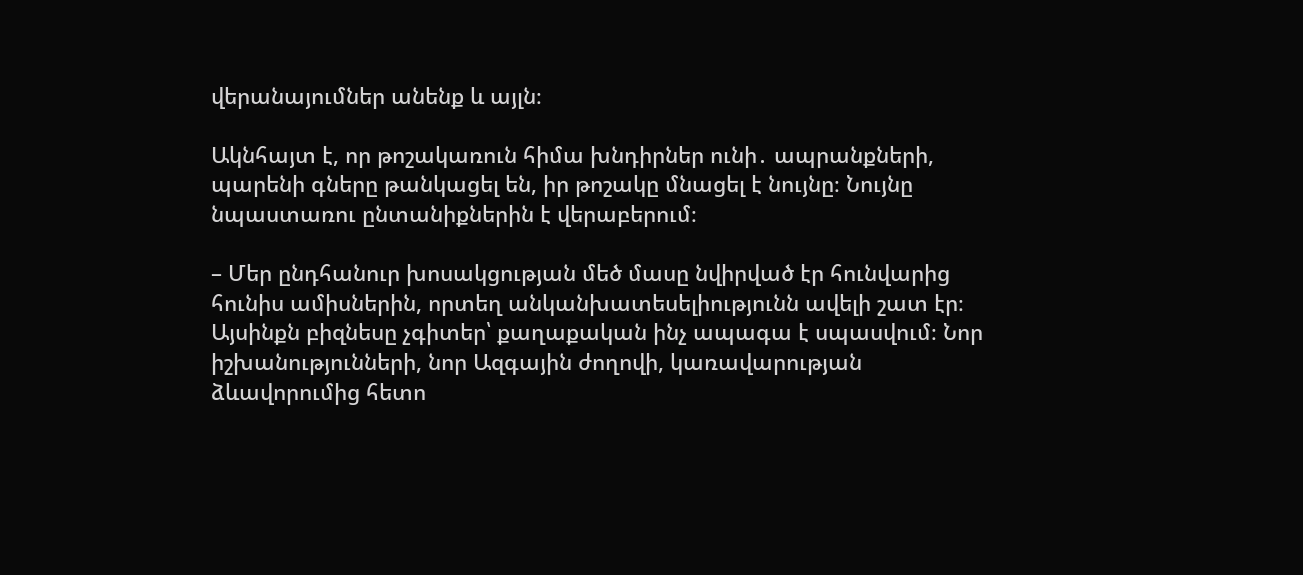վերանայումներ անենք և այլն։

Ակնհայտ է, որ թոշակառուն հիմա խնդիրներ ունի․ ապրանքների, պարենի գները թանկացել են, իր թոշակը մնացել է նույնը։ Նույնը նպաստառու ընտանիքներին է վերաբերում։

– Մեր ընդհանուր խոսակցության մեծ մասը նվիրված էր հունվարից հունիս ամիսներին, որտեղ անկանխատեսելիությունն ավելի շատ էր։ Այսինքն բիզնեսը չգիտեր՝ քաղաքական ինչ ապագա է սպասվում։ Նոր իշխանությունների, նոր Ազգային ժողովի, կառավարության ձևավորումից հետո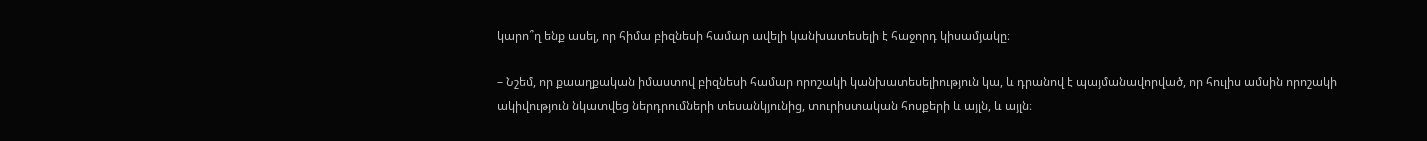կարո՞ղ ենք ասել, որ հիմա բիզնեսի համար ավելի կանխատեսելի է հաջորդ կիսամյակը։

– Նշեմ, որ քաաղքական իմաստով բիզնեսի համար որոշակի կանխատեսելիություն կա, և դրանով է պայմանավորված, որ հուլիս ամսին որոշակի ակիվություն նկատվեց ներդրումների տեսանկյունից, տուրիստական հոսքերի և այլն, և այլն։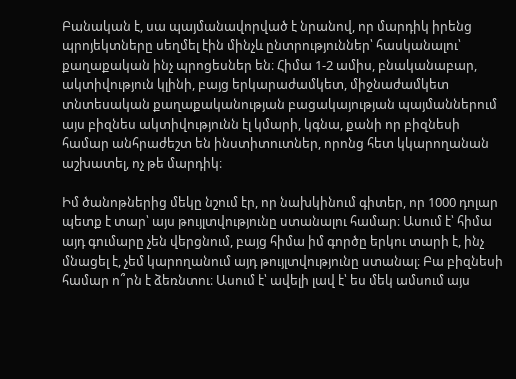Բանական է, սա պայմանավորված է նրանով, որ մարդիկ իրենց պրոյեկտները սեղմել էին մինչև ընտրություններ՝ հասկանալու՝ քաղաքական ինչ պրոցեսներ են։ Հիմա 1-2 ամիս, բնականաբար, ակտիվություն կլինի, բայց երկարաժամկետ, միջնաժամկետ տնտեսական քաղաքականության բացակայության պայմաններում այս բիզնես ակտիվությունն էլ կմարի, կգնա, քանի որ բիզնեսի համար անհրաժեշտ են ինստիտուտներ, որոնց հետ կկարողանան աշխատել, ոչ թե մարդիկ։

Իմ ծանոթներից մեկը նշում էր, որ նախկինում գիտեր, որ 1000 դոլար պետք է տար՝ այս թույլտվությունը ստանալու համար։ Ասում է՝ հիմա այդ գումարը չեն վերցնում, բայց հիմա իմ գործը երկու տարի է, ինչ մնացել է, չեմ կարողանում այդ թույլտվությունը ստանալ։ Բա բիզնեսի համար ո՞րն է ձեռնտու։ Ասում է՝ ավելի լավ է՝ ես մեկ ամսում այս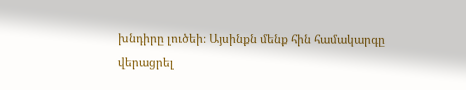խնդիրը լուծեի։ Այսինքն մենք հին համակարգը վերացրել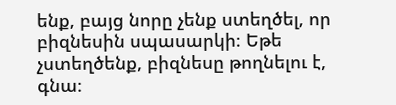ենք, բայց նորը չենք ստեղծել, որ բիզնեսին սպասարկի։ Եթե չստեղծենք, բիզնեսը թողնելու է, գնա։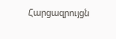Հարցազրույցն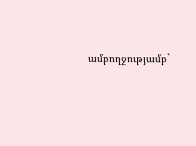ամբողջությամբ`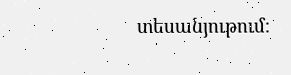տեսանյութում։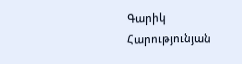Գարիկ Հարությունյան